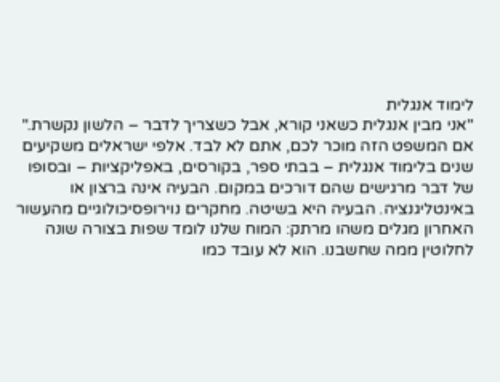לימוד אנגלית
"אני מבין אנגלית כשאני קורא, אבל כשצריך לדבר – הלשון נקשרת." אם המשפט הזה מוכר לכם, אתם לא לבד. אלפי ישראלים משקיעים שנים בלימוד אנגלית – בבתי ספר, בקורסים, באפליקציות – ובסופו של דבר מרגישים שהם דורכים במקום. הבעיה אינה ברצון או באינטליגנציה. הבעיה היא בשיטה. מחקרים נוירופסיכולוגיים מהעשור האחרון מגלים משהו מרתק: המוח שלנו לומד שפות בצורה שונה לחלוטין ממה שחשבנו. הוא לא עובד כמו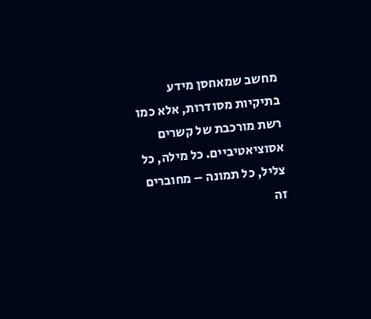מחשב שמאחסן מידע בתיקיות מסודרות, אלא כמו רשת מורכבת של קשרים אסוציאטיביים. כל מילה, כל צליל, כל תמונה – מחוברים זה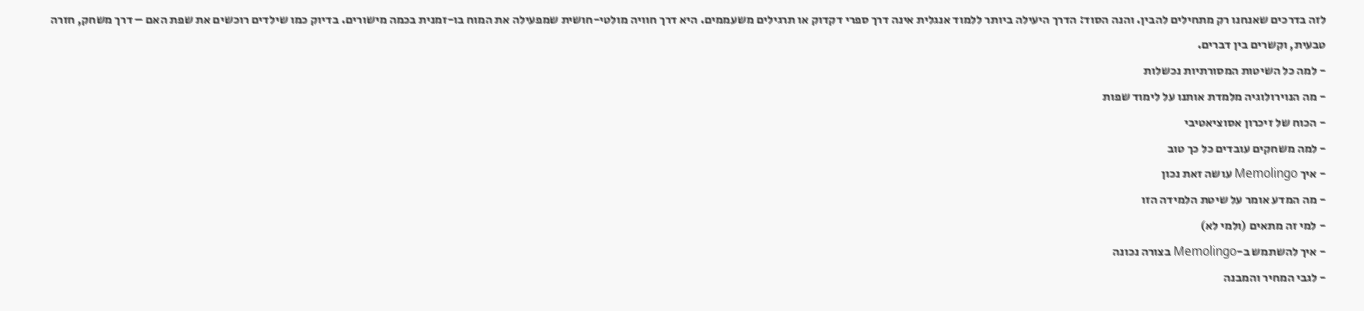לזה בדרכים שאנחנו רק מתחילים להבין. והנה הסוד: הדרך היעילה ביותר ללמוד אנגלית אינה דרך ספרי דקדוק או תרגילים משעממים. היא דרך חוויה מולטי-חושית שמפעילה את המוח בו-זמנית בכמה מישורים. בדיוק כמו שילדים רוכשים את שפת האם – דרך משחק, חזרה טבעית, וקשרים בין דברים.
- למה כל השיטות המסורתיות נכשלות
- מה הנוירולוגיה מלמדת אותנו על לימוד שפות
- הכוח של זיכרון אסוציאטיבי
- למה משחקים עובדים כל כך טוב
- איך Memolingo עושה זאת נכון
- מה המדע אומר על שיטת הלמידה הזו
- למי זה מתאים (ולמי לא)
- איך להשתמש ב-Memolingo בצורה נכונה
- לגבי המחיר והמבנה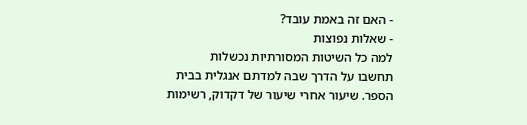- האם זה באמת עובד?
- שאלות נפוצות
למה כל השיטות המסורתיות נכשלות
תחשבו על הדרך שבה למדתם אנגלית בבית הספר. שיעור אחרי שיעור של דקדוק, רשימות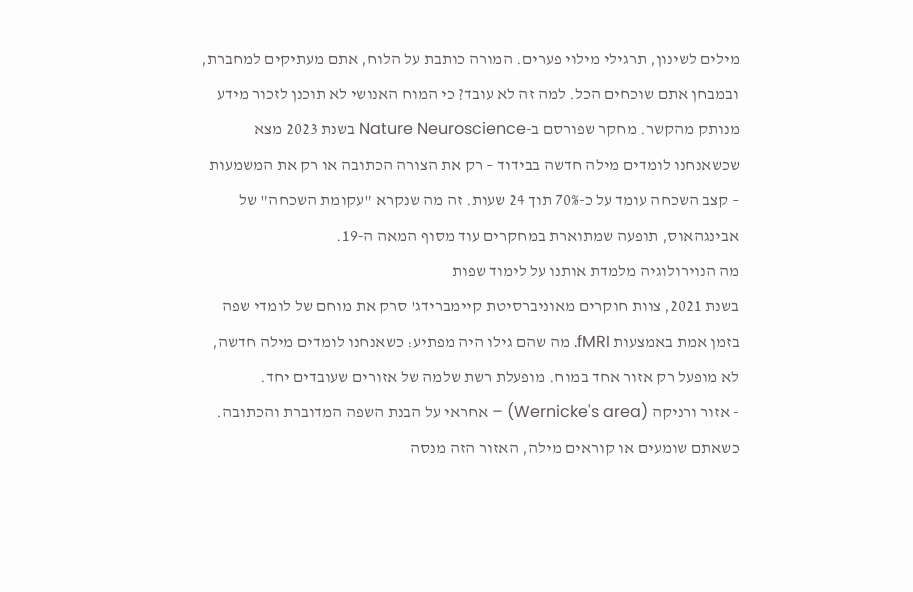מילים לשינון, תרגילי מילוי פערים. המורה כותבת על הלוח, אתם מעתיקים למחברת, ובמבחן אתם שוכחים הכל. למה זה לא עובד? כי המוח האנושי לא תוכנן לזכור מידע מנותק מהקשר. מחקר שפורסם ב-Nature Neuroscience בשנת 2023 מצא שכשאנחנו לומדים מילה חדשה בבידוד – רק את הצורה הכתובה או רק את המשמעות – קצב השכחה עומד על כ-70% תוך 24 שעות. זה מה שנקרא "עקומת השכחה" של אבינגהאוס, תופעה שמתוארת במחקרים עוד מסוף המאה ה-19.
מה הנוירולוגיה מלמדת אותנו על לימוד שפות
בשנת 2021, צוות חוקרים מאוניברסיטת קיימברידג' סרק את מוחם של לומדי שפה בזמן אמת באמצעות fMRI. מה שהם גילו היה מפתיע: כשאנחנו לומדים מילה חדשה, לא מופעל רק אזור אחד במוח. מופעלת רשת שלמה של אזורים שעובדים יחד.
- אזור ורניקה (Wernicke's area) – אחראי על הבנת השפה המדוברת והכתובה. כשאתם שומעים או קוראים מילה, האזור הזה מנסה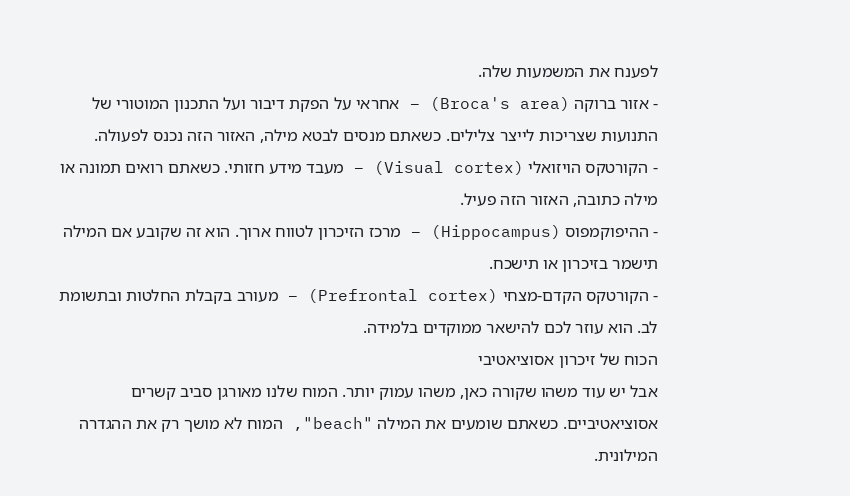לפענח את המשמעות שלה.
- אזור ברוקה (Broca's area) – אחראי על הפקת דיבור ועל התכנון המוטורי של התנועות שצריכות לייצר צלילים. כשאתם מנסים לבטא מילה, האזור הזה נכנס לפעולה.
- הקורטקס הויזואלי (Visual cortex) – מעבד מידע חזותי. כשאתם רואים תמונה או מילה כתובה, האזור הזה פעיל.
- ההיפוקמפוס (Hippocampus) – מרכז הזיכרון לטווח ארוך. הוא זה שקובע אם המילה תישמר בזיכרון או תישכח.
- הקורטקס הקדם-מצחי (Prefrontal cortex) – מעורב בקבלת החלטות ובתשומת לב. הוא עוזר לכם להישאר ממוקדים בלמידה.
הכוח של זיכרון אסוציאטיבי
אבל יש עוד משהו שקורה כאן, משהו עמוק יותר. המוח שלנו מאורגן סביב קשרים אסוציאטיביים. כשאתם שומעים את המילה "beach", המוח לא מושך רק את ההגדרה המילונית.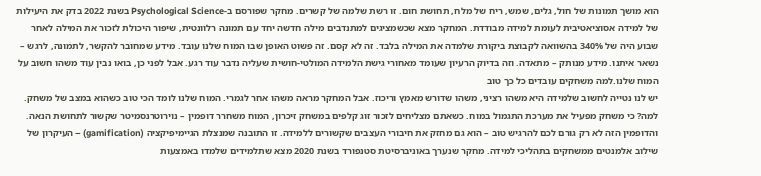הוא מושך תמונות של חול, גלים, שמש, ריח של מלח, תחושת חום. זו רשת שלמה של קשרים. מחקר שפורסם ב-Psychological Science בשנת 2022 בדק את היעילות של למידה אסוציאטיבית לעומת למידה מבודדת. המחקר מצא שכשמציגים למתנדבים מילה חדשה יחד עם תמונה רלוונטית, שיפור היכולת לזכור את המילה לאחר שבוע היה של 340% בהשוואה לקבוצת ביקורת שלמדה את המילה בלבד. זה לא קסם. זה פשוט האופן שבו המוח שלנו עובד. מידע שמחובר להקשר, לתמונה, לרגש – נשאר איתנו. מידע מנותק – מתאדה. וזה בדיוק הרעיון שעומד מאחורי גישת הלמידה המולטי-חושית שעליה נדבר עוד רגע. אבל לפני כן, בואו נבין עוד משהו חשוב על המוח שלנו.למה משחקים עובדים כל כך טוב
יש לנו נטייה לחשוב שלמידה היא משהו רציני, משהו שדורש מאמץ וריכוז. אבל המחקר מראה משהו אחר לגמרי. המוח שלנו לומד הכי טוב כשהוא במצב של משחק. למה? כי משחק מפעיל את מערכת התגמול במוח. כשאתם מצליחים לזכור זוג קלפים במשחק זיכרון, המוח משחרר דופמין – נוירוטרנסמיטר שקשור לתחושת הנאה. והדופמין הזה לא רק גורם לכם להרגיש טוב – הוא גם מחזק את חיבורי העצבים שקשורים ללמידה. זו התובנה שמנצלת הגיימיפיקציה (gamification) – העיקרון של שילוב אלמנטים ממשחקים בתהליכי למידה. מחקר שנערך באוניברסיטת סטנפורד בשנת 2020 מצא שתלמידים שלמדו באמצעות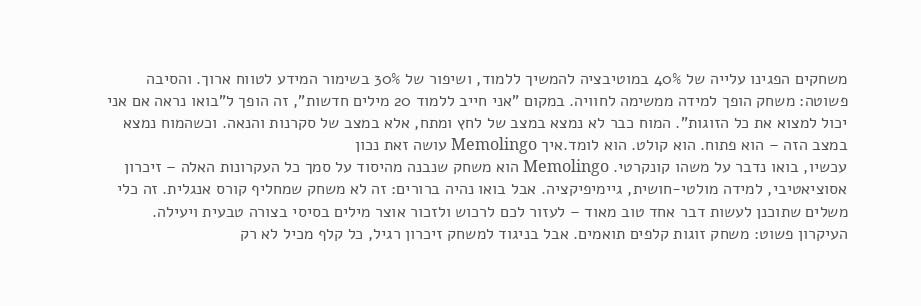משחקים הפגינו עלייה של 40% במוטיבציה להמשיך ללמוד, ושיפור של 30% בשימור המידע לטווח ארוך. והסיבה פשוטה: משחק הופך למידה ממשימה לחוויה. במקום "אני חייב ללמוד 20 מילים חדשות", זה הופך ל"בואו נראה אם אני יכול למצוא את כל הזוגות". המוח כבר לא נמצא במצב של לחץ ומתח, אלא במצב של סקרנות והנאה. וכשהמוח נמצא במצב הזה – הוא פתוח. הוא קולט. הוא לומד.איך Memolingo עושה זאת נכון
עכשיו, בואו נדבר על משהו קונקרטי. Memolingo הוא משחק שנבנה מהיסוד על סמך כל העקרונות האלה – זיכרון אסוציאטיבי, למידה מולטי-חושית, גיימיפיקציה. אבל בואו נהיה ברורים: זה לא משחק שמחליף קורס אנגלית. זה כלי משלים שתוכנן לעשות דבר אחד טוב מאוד – לעזור לכם לרכוש ולזכור אוצר מילים בסיסי בצורה טבעית ויעילה. העיקרון פשוט: משחק זוגות קלפים תואמים. אבל בניגוד למשחק זיכרון רגיל, כל קלף מכיל לא רק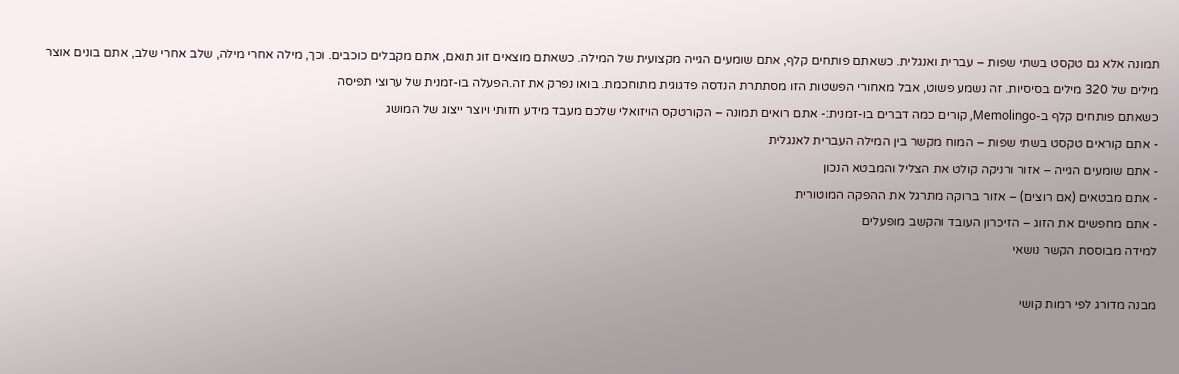תמונה אלא גם טקסט בשתי שפות – עברית ואנגלית. כשאתם פותחים קלף, אתם שומעים הגייה מקצועית של המילה. כשאתם מוצאים זוג תואם, אתם מקבלים כוכבים. וכך, מילה אחרי מילה, שלב אחרי שלב, אתם בונים אוצר מילים של 320 מילים בסיסיות. זה נשמע פשוט, אבל מאחורי הפשטות הזו מסתתרת הנדסה פדגוגית מתוחכמת. בואו נפרק את זה.הפעלה בו-זמנית של ערוצי תפיסה
כשאתם פותחים קלף ב-Memolingo, קורים כמה דברים בו-זמנית:- אתם רואים תמונה – הקורטקס הויזואלי שלכם מעבד מידע חזותי ויוצר ייצוג של המושג
- אתם קוראים טקסט בשתי שפות – המוח מקשר בין המילה העברית לאנגלית
- אתם שומעים הגייה – אזור ורניקה קולט את הצליל והמבטא הנכון
- אתם מבטאים (אם רוצים) – אזור ברוקה מתרגל את ההפקה המוטורית
- אתם מחפשים את הזוג – הזיכרון העובד והקשב מופעלים
למידה מבוססת הקשר נושאי

מבנה מדורג לפי רמות קושי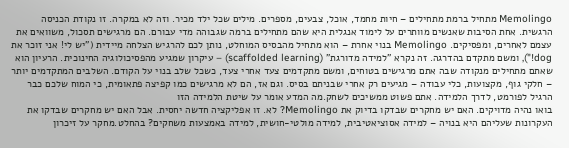Memolingo מתחיל ברמת מתחילים – חיות מחמד, אוכל, צבעים, מספרים. מילים שכל ילד מכיר. וזה לא במקרה. זו נקודת הכניסה הרגשית. אחת הסיבות שאנשים מוותרים על לימוד אנגלית היא שהם מתחילים ברמה שגבוהה מדי עבורם. הם מרגישים תסכול, משוואים את עצמם לאחרים, ומפסיקים. Memolingo בנוי אחרת – הוא מתחיל מהבסיס המוחלט, נותן לכם להרגיש הצלחה מיידית ("יש לי! אני זוכר את dog!"), ומשם מתקדם בהדרגה. זה נקרא "למידה מדורגת" (scaffolded learning) – עיקרון שמגיע מהפסיכולוגיה החינוכית. הרעיון הוא שאתם מתחילים מנקודה שבה אתם מרגישים בטוחים, ומשם מתקדמים צעד אחרי צעד, כשכל שלב בנוי על הקודם. השלבים המתקדמים יותר – חלקי גוף, מקצועות, כלי עבודה – מגיעים רק אחרי שבניתם בסיס. וגם אז, הם לא מרגישים כמו קפיצה פתאומית, כי המוח שלכם כבר הרגיל לפורמט, לדרך הלמידה. אתם פשוט ממשיכים לשחק.מה המדע אומר על שיטת הלמידה הזו
בואו נהיה מדויקים. האם יש מחקרים שבדקו בדיוק את Memolingo? לא. זו אפליקציה חדשה יחסית. אבל האם יש מחקרים שבדקו את העקרונות שעליהם היא בנויה – למידה אסוציאטיבית, למידה מולטי-חושית, למידה באמצעות משחקים? בהחלט.מחקר על זיכרון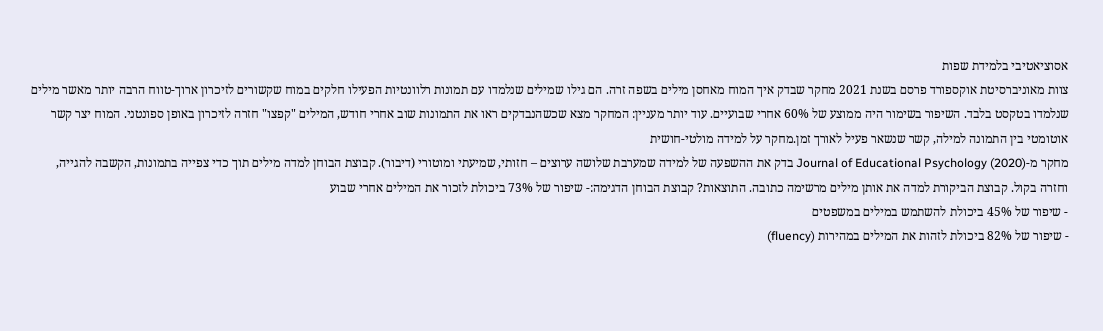אסוציאטיבי בלמידת שפות
צוות מאוניברסיטת אוקספורד פרסם בשנת 2021 מחקר שבדק איך המוח מאחסן מילים בשפה זרה. הם גילו שמילים שנלמדו עם תמונות רלוונטיות הפעילו חלקים במוח שקשורים לזיכרון ארוך-טווח הרבה יותר מאשר מילים שנלמדו בטקסט בלבד. השיפור בשימור היה ממוצע של 60% אחרי שבועיים. עוד יותר מעניין: המחקר מצא שכשהנבדקים ראו את התמונות שוב אחרי חודש, המילים "קפצו" חזרה לזיכרון באופן ספונטני. המוח יצר קשר אוטומטי בין התמונה למילה, קשר שנשאר פעיל לאורך זמן.מחקר על למידה מולטי-חושית
מחקר מ-Journal of Educational Psychology (2020) בדק את ההשפעה של למידה שמערבת שלושה ערוצים – חזותי, שמיעתי ומוטורי (דיבור). קבוצת הבוחן למדה מילים תוך כדי צפייה בתמונות, הקשבה להגייה, וחזרה בקול. קבוצת הביקורת למדה את אותן מילים מרשימה כתובה. התוצאות? קבוצת הבוחן הדגימה:- שיפור של 73% ביכולת לזכור את המילים אחרי שבוע
- שיפור של 45% ביכולת להשתמש במילים במשפטים
- שיפור של 82% ביכולת לזהות את המילים במהירות (fluency)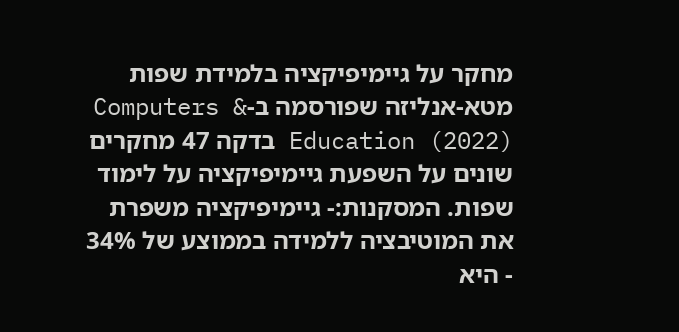מחקר על גיימיפיקציה בלמידת שפות
מטא-אנליזה שפורסמה ב-Computers & Education (2022) בדקה 47 מחקרים שונים על השפעת גיימיפיקציה על לימוד שפות. המסקנות:- גיימיפיקציה משפרת את המוטיבציה ללמידה בממוצע של 34%
- היא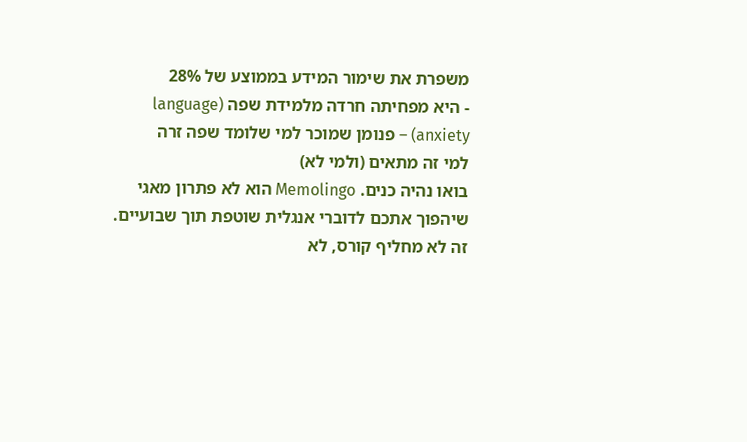משפרת את שימור המידע בממוצע של 28%
- היא מפחיתה חרדה מלמידת שפה (language anxiety) – פנומן שמוכר למי שלומד שפה זרה
למי זה מתאים (ולמי לא)
בואו נהיה כנים. Memolingo הוא לא פתרון מאגי שיהפוך אתכם לדוברי אנגלית שוטפת תוך שבועיים. זה לא מחליף קורס, לא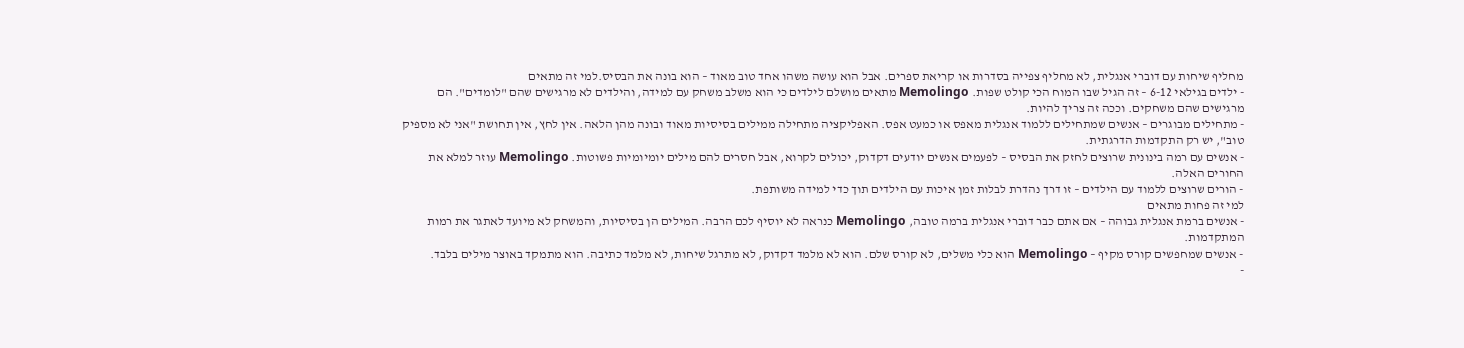מחליף שיחות עם דוברי אנגלית, לא מחליף צפייה בסדרות או קריאת ספרים. אבל הוא עושה משהו אחד טוב מאוד – הוא בונה את הבסיס.למי זה מתאים
- ילדים בגילאי 6-12 – זה הגיל שבו המוח הכי קולט שפות. Memolingo מתאים מושלם לילדים כי הוא משלב משחק עם למידה, והילדים לא מרגישים שהם "לומדים". הם מרגישים שהם משחקים. וככה זה צריך להיות.
- מתחילים מבוגרים – אנשים שמתחילים ללמוד אנגלית מאפס או כמעט אפס. האפליקציה מתחילה ממילים בסיסיות מאוד ובונה מהן הלאה. אין לחץ, אין תחושת "אני לא מספיק טוב", יש רק התקדמות הדרגתית.
- אנשים עם רמה בינונית שרוצים לחזק את הבסיס – לפעמים אנשים יודעים דקדוק, יכולים לקרוא, אבל חסרים להם מילים יומיומיות פשוטות. Memolingo עוזר למלא את החורים האלה.
- הורים שרוצים ללמוד עם הילדים – זו דרך נהדרת לבלות זמן איכות עם הילדים תוך כדי למידה משותפת.
למי זה פחות מתאים
- אנשים ברמת אנגלית גבוהה – אם אתם כבר דוברי אנגלית ברמה טובה, Memolingo כנראה לא יוסיף לכם הרבה. המילים הן בסיסיות, והמשחק לא מיועד לאתגר את רמות המתקדמות.
- אנשים שמחפשים קורס מקיף – Memolingo הוא כלי משלים, לא קורס שלם. הוא לא מלמד דקדוק, לא מתרגל שיחות, לא מלמד כתיבה. הוא מתמקד באוצר מילים בלבד.
-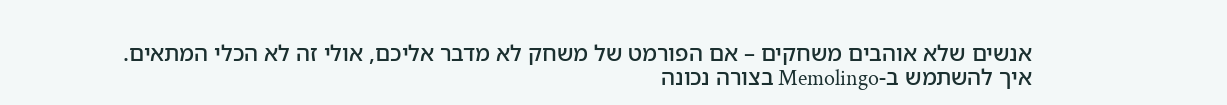אנשים שלא אוהבים משחקים – אם הפורמט של משחק לא מדבר אליכם, אולי זה לא הכלי המתאים.
איך להשתמש ב-Memolingo בצורה נכונה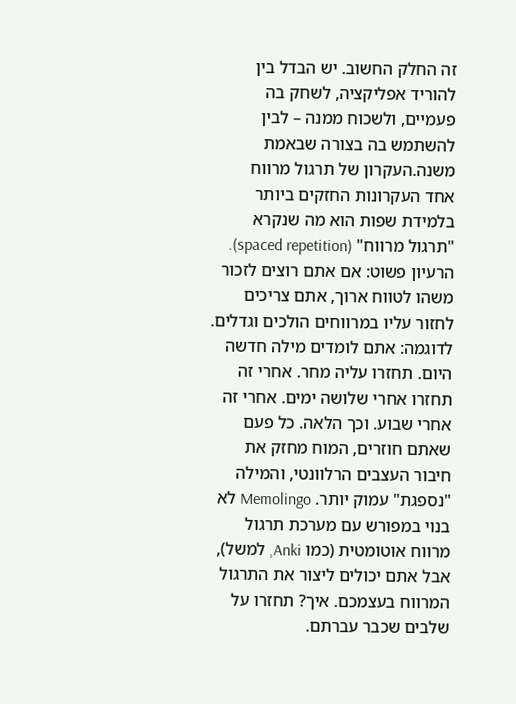זה החלק החשוב. יש הבדל בין להוריד אפליקציה, לשחק בה פעמיים, ולשכוח ממנה – לבין להשתמש בה בצורה שבאמת משנה.העקרון של תרגול מרווח
אחד העקרונות החזקים ביותר בלמידת שפות הוא מה שנקרא "תרגול מרווח" (spaced repetition). הרעיון פשוט: אם אתם רוצים לזכור משהו לטווח ארוך, אתם צריכים לחזור עליו במרווחים הולכים וגדלים. לדוגמה: אתם לומדים מילה חדשה היום. תחזרו עליה מחר. אחרי זה תחזרו אחרי שלושה ימים. אחרי זה אחרי שבוע. וכך הלאה. כל פעם שאתם חוזרים, המוח מחזק את חיבור העצבים הרלוונטי, והמילה "נספגת" עמוק יותר. Memolingo לא בנוי במפורש עם מערכת תרגול מרווח אוטומטית (כמו Anki, למשל), אבל אתם יכולים ליצור את התרגול המרווח בעצמכם. איך? תחזרו על שלבים שכבר עברתם.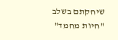שיחקתם בשלב "חיות מחמד"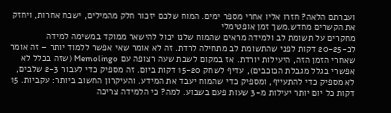ועברתם הלאה? חזרו אליו אחרי מספר ימים. המוח שלכם יזכור חלק מהמילים, ישכח אחרות, ויחזק את הקשרים מחדש.משך זמן אופטימלי
מחקרים על תשומת לב ולמידה מראים שהמוח שלנו יכול להישאר ממוקד במשימה למידה לכ-20-25 דקות לפני שהתשומת לב מתחילה לרדת. זה לא אומר שאי אפשר ללמוד יותר – זה אומר שאחרי הזמן הזה, היעילות יורדת. אז במקום לשבת שעה רצופה עם Memolingo (שזה בכלל לא אפשרי בגלל מגבלת הכוכבים), עדיף לשחק 15-20 דקות ביום. זה מספיק כדי לעבור 2-3 שלבים, לא מספיק כדי להתעייף, ומספיק כדי שהמוח יעבד את המידע. והעיקרון החשוב ביותר: עקביות. 15 דקות כל יום יותר יעילות מ-3 שעות פעם בשבוע. למה? כי הלמידה צריכה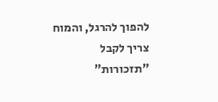להפוך להרגל, והמוח צריך לקבל "תזכורות"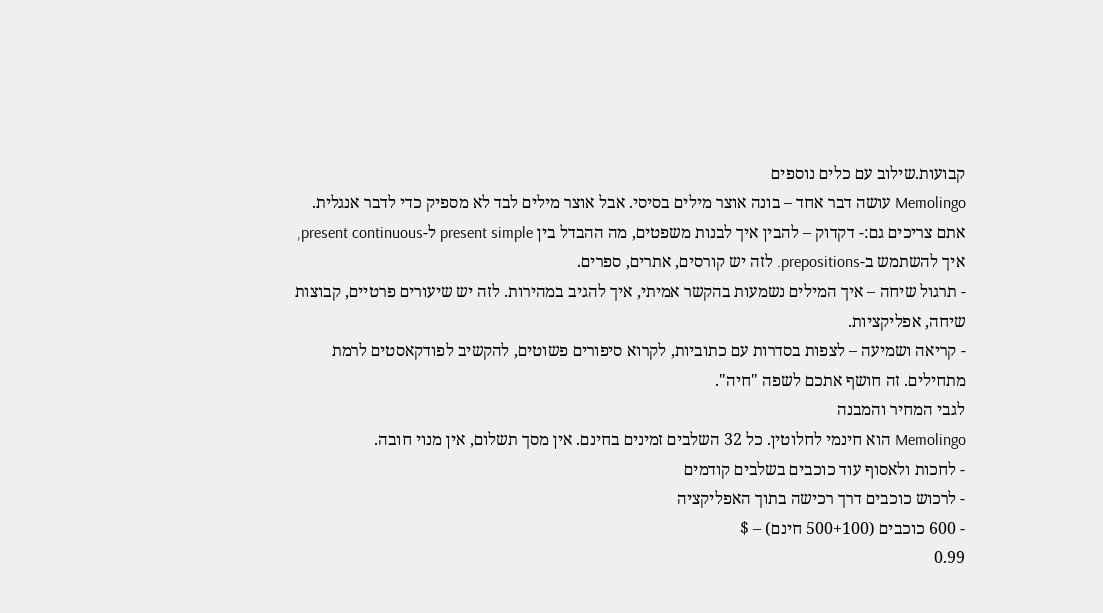קבועות.שילוב עם כלים נוספים
Memolingo עושה דבר אחד – בונה אוצר מילים בסיסי. אבל אוצר מילים לבד לא מספיק כדי לדבר אנגלית. אתם צריכים גם:- דקדוק – להבין איך לבנות משפטים, מה ההבדל בין present simple ל-present continuous, איך להשתמש ב-prepositions. לזה יש קורסים, אתרים, ספרים.
- תרגול שיחה – איך המילים נשמעות בהקשר אמיתי, איך להגיב במהירות. לזה יש שיעורים פרטיים, קבוצות שיחה, אפליקציות.
- קריאה ושמיעה – לצפות בסדרות עם כתוביות, לקרוא סיפורים פשוטים, להקשיב לפודקאסטים לרמת מתחילים. זה חושף אתכם לשפה "חיה".
לגבי המחיר והמבנה
Memolingo הוא חינמי לחלוטין. כל 32 השלבים זמינים בחינם. אין מסך תשלום, אין מנוי חובה.
- לחכות ולאסוף עוד כוכבים בשלבים קודמים
- לרכוש כוכבים דרך רכישה בתוך האפליקציה
- 600 כוכבים (500+100 חינם) – $
0.99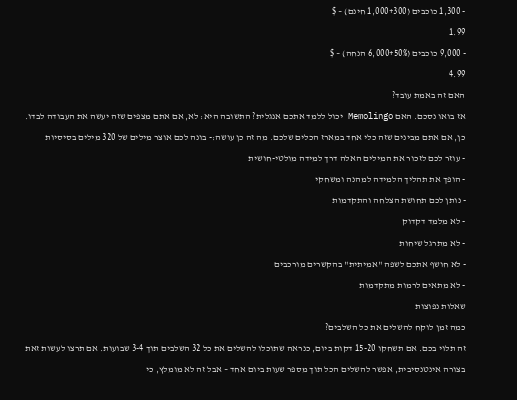- 1,300 כוכבים (1,000+300 חינם) – $
1.99
- 9,000 כוכבים (6,000+50% הנחה) – $
4.99
האם זה באמת עובד?
אז בואו נסכם. האם Memolingo יכול ללמד אתכם אנגלית? התשובה היא: לא, אם אתם מצפים שזה יעשה את העבודה לבדו. כן, אם אתם מבינים שזה כלי אחד במארז הכלים שלכם. מה זה כן עושה:- בונה לכם אוצר מילים של 320 מילים בסיסיות
- עוזר לכם לזכור את המילים האלה דרך למידה מולטי-חושית
- הופך את תהליך הלמידה למהנה ומשחקי
- נותן לכם תחושת הצלחה והתקדמות
- לא מלמד דקדוק
- לא מתרגל שיחות
- לא חושף אתכם לשפה "אמיתית" בהקשרים מורכבים
- לא מתאים לרמות מתקדמות
שאלות נפוצות
כמה זמן לוקח להשלים את כל השלבים?
זה תלוי בכם. אם תשחקו 15-20 דקות ביום, כנראה שתוכלו להשלים את כל 32 השלבים תוך 3-4 שבועות. אם תרצו לעשות זאת בצורה אינטנסיבית, אפשר להשלים הכל תוך מספר שעות ביום אחד – אבל זה לא מומלץ, כי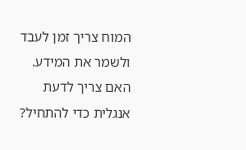המוח צריך זמן לעבד ולשמר את המידע.
האם צריך לדעת אנגלית כדי להתחיל?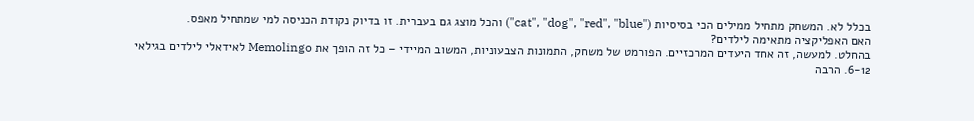בכלל לא. המשחק מתחיל ממילים הכי בסיסיות ("cat", "dog", "red", "blue") והכל מוצג גם בעברית. זו בדיוק נקודת הכניסה למי שמתחיל מאפס.
האם האפליקציה מתאימה לילדים?
בהחלט. למעשה, זה אחד היעדים המרכזיים. הפורמט של משחק, התמונות הצבעוניות, המשוב המיידי – כל זה הופך את Memolingo לאידאלי לילדים בגילאי 6-12. הרבה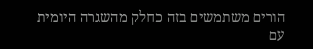הורים משתמשים בזה כחלק מהשגרה היומית עם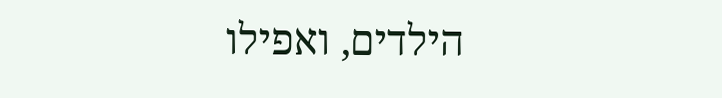הילדים, ואפילו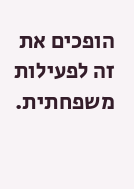הופכים את זה לפעילות משפחתית.